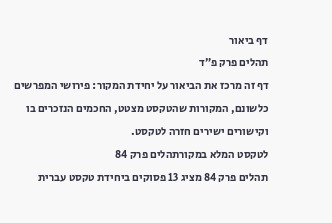דף ביאור
תהלים פרק פ״ד
דף זה מרכז את הביאור על יחידת המקור: פירושי המפרשים כלשונם, המקורות שהטקסט מצטט, החכמים הנזכרים בו וקישורים ישירים חזרה לטקסט.
לטקסט המלא במקורתהלים פרק 84
תהלים פרק 84 מציג 13 פסוקים ביחידת טקסט עברית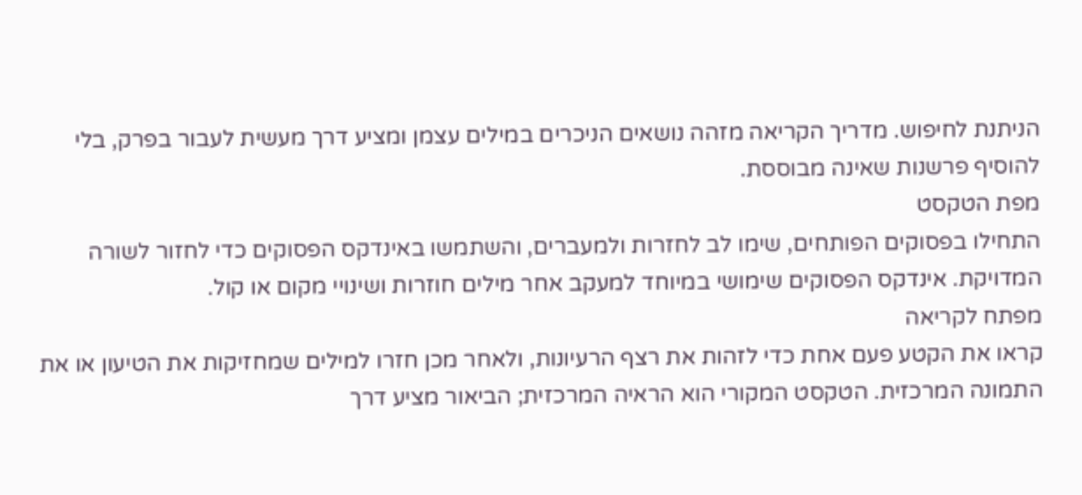הניתנת לחיפוש. מדריך הקריאה מזהה נושאים הניכרים במילים עצמן ומציע דרך מעשית לעבור בפרק, בלי להוסיף פרשנות שאינה מבוססת.
מפת הטקסט
התחילו בפסוקים הפותחים, שימו לב לחזרות ולמעברים, והשתמשו באינדקס הפסוקים כדי לחזור לשורה המדויקת. אינדקס הפסוקים שימושי במיוחד למעקב אחר מילים חוזרות ושינויי מקום או קול.
מפתח לקריאה
קראו את הקטע פעם אחת כדי לזהות את רצף הרעיונות, ולאחר מכן חזרו למילים שמחזיקות את הטיעון או את התמונה המרכזית. הטקסט המקורי הוא הראיה המרכזית; הביאור מציע דרך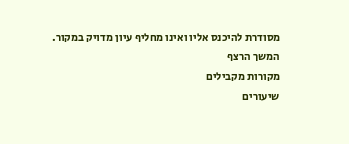מסודרת להיכנס אליו ואינו מחליף עיון מדויק במקור.
המשך הרצף
מקורות מקבילים
שיעורים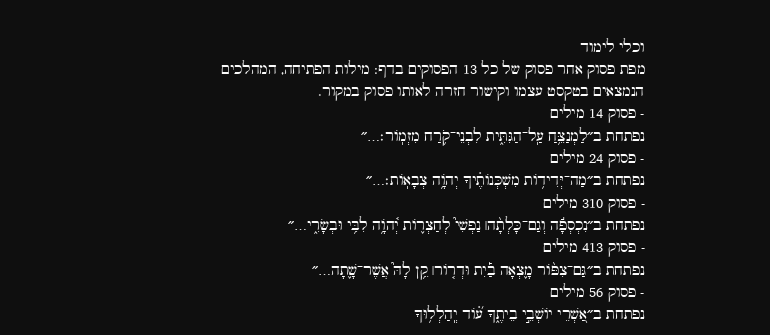וכלי לימוד
מפת פסוק אחר פסוק של כל 13 הפסוקים בדף: מילות הפתיחה, המהלכים הנמצאים בטקסט עצמו וקישור חזרה לאותו פסוק במקור.
- פסוק 14 מילים
נפתחת ב״לַמְנַצֵּ֥חַ עַֽל־הַגִּתִּ֑ית לִבְנֵי־קֹ֥רַח מִזְמֽוֹר׃…״
- פסוק 24 מילים
נפתחת ב״מַה־יְּדִיד֥וֹת מִשְׁכְּנוֹתֶ֗יךָ יְהֹוָ֥ה צְבָאֽוֹת׃…״
- פסוק 310 מילים
נפתחת ב״נִכְסְפָ֬ה וְגַם־כָּלְתָ֨ה׀ נַפְשִׁי֮ לְחַצְר֢וֹת יְ֫הֹוָ֥ה לִבִּ֥י וּבְשָׂרִ֑י…״
- פסוק 413 מילים
נפתחת ב״גַּם־צִפּ֨וֹר מָ֪צְאָה בַ֡יִת וּדְר֤וֹר׀ קֵ֥ן לָהּ֮ אֲשֶׁר־שָׁ֢תָה…״
- פסוק 56 מילים
נפתחת ב״אַ֭שְׁרֵי יוֹשְׁבֵ֣י בֵיתֶ֑ךָ ע֝֗וֹד יְֽהַלְל֥וּךָ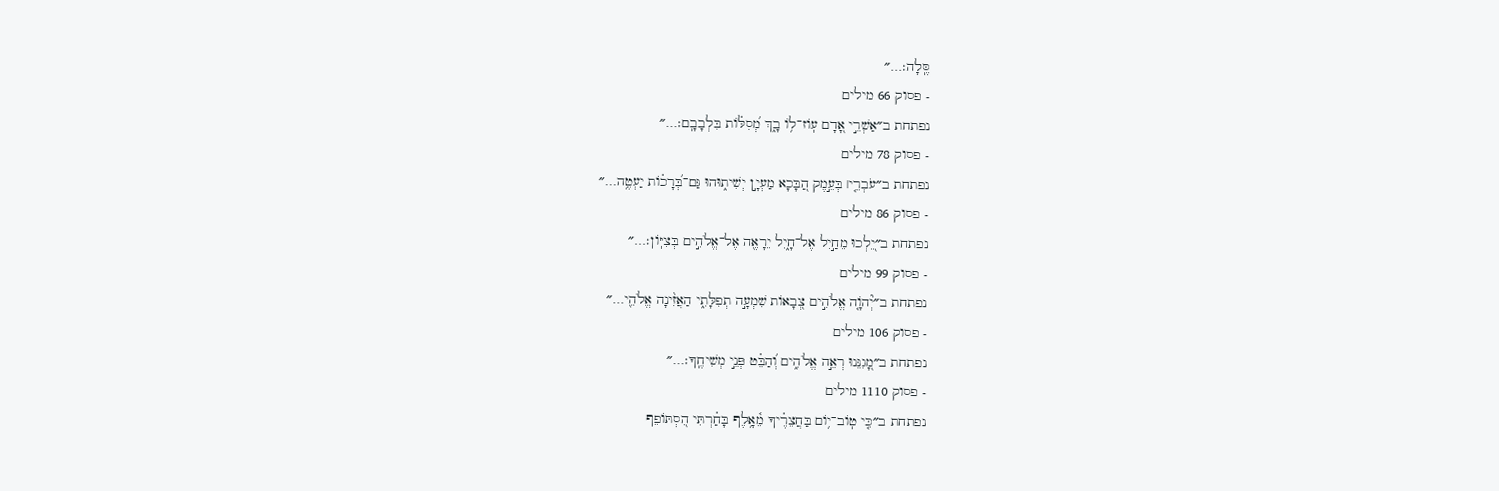סֶּֽלָה׃…״
- פסוק 66 מילים
נפתחת ב״אַשְׁרֵ֣י אָ֭דָם עֽוֹז־ל֥וֹ בָ֑ךְ מְ֝סִלּ֗וֹת בִּלְבָבָֽם׃…״
- פסוק 78 מילים
נפתחת ב״עֹבְרֵ֤י׀ בְּעֵ֣מֶק הַ֭בָּכָא מַעְיָ֣ן יְשִׁית֑וּהוּ גַּם־בְּ֝רָכ֗וֹת יַעְטֶ֥ה…״
- פסוק 86 מילים
נפתחת ב״יֵ֭לְכוּ מֵחַ֣יִל אֶל־חָ֑יִל יֵרָאֶ֖ה אֶל־אֱלֹהִ֣ים בְּצִיּֽוֹן׃…״
- פסוק 99 מילים
נפתחת ב״יְ֘הֹוָ֤ה אֱלֹהִ֣ים צְ֭בָאוֹת שִׁמְעָ֣ה תְפִלָּתִ֑י הַאֲזִ֨ינָה אֱלֹהֵ֖י…״
- פסוק 106 מילים
נפתחת ב״מָ֭גִנֵּנוּ רְאֵ֣ה אֱלֹהִ֑ים וְ֝הַבֵּ֗ט פְּנֵ֣י מְשִׁיחֶֽךָ׃…״
- פסוק 1110 מילים
נפתחת ב״כִּ֤י טֽוֹב־י֥וֹם בַּחֲצֵרֶ֗יךָ מֵ֫אָ֥לֶף בָּחַ֗רְתִּי הִ֭סְתּוֹפֵף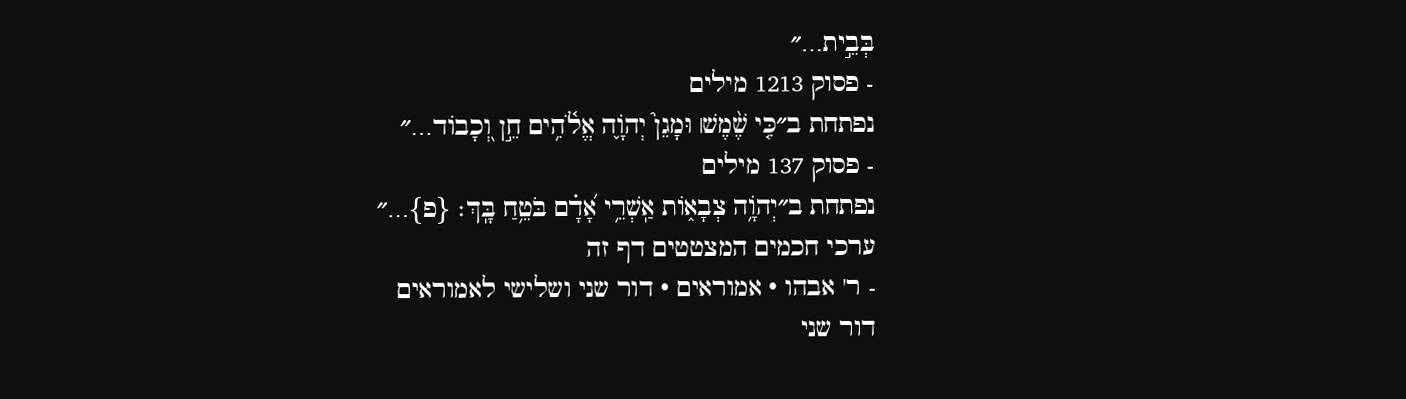בְּבֵ֣ית…״
- פסוק 1213 מילים
נפתחת ב״כִּ֤י שֶׁ֨מֶשׁ׀ וּמָגֵן֮ יְהֹוָ֢ה אֱלֹ֫הִ֥ים חֵ֣ן וְ֭כָבוֹד…״
- פסוק 137 מילים
נפתחת ב״יְהֹוָ֥ה צְבָא֑וֹת אַֽשְׁרֵ֥י אָ֝דָ֗ם בֹּטֵ֥חַ בָּֽךְ׃ {פ}…״
ערכי חכמים המצטטים דף זה
- ר' אבהו · אמוראים · דור שני ושלישי לאמוראים
דור שני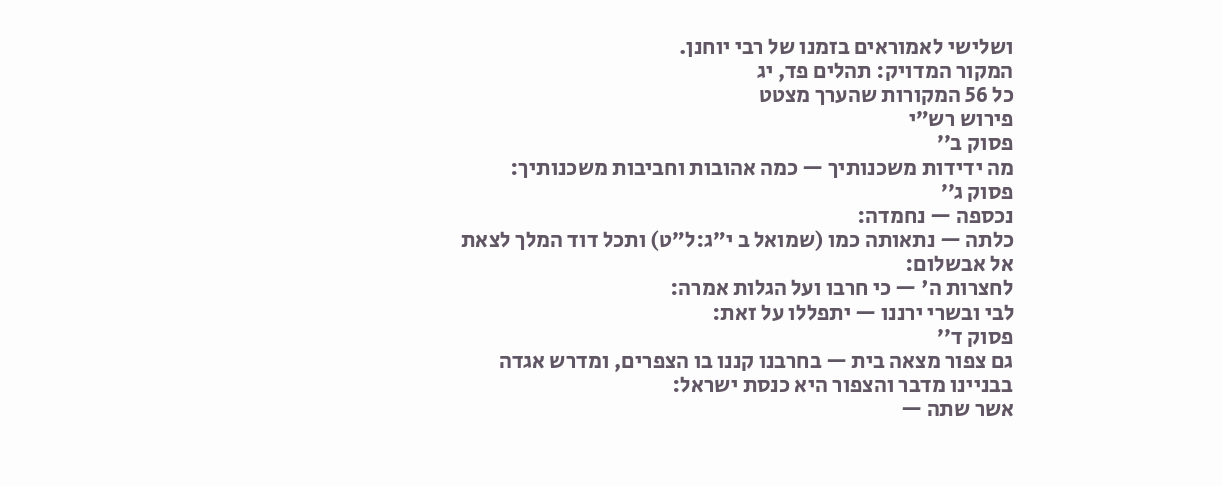ושלישי לאמוראים בזמנו של רבי יוחנן.
המקור המדויק: תהלים פד, יג
כל 56 המקורות שהערך מצטט
פירוש רש״י
פסוק ב׳׳
מה ידידות משכנותיך — כמה אהובות וחביבות משכנותיך:
פסוק ג׳׳
נכספה — נחמדה:
כלתה — נתאותה כמו (שמואל ב י״ג:ל״ט) ותכל דוד המלך לצאת אל אבשלום:
לחצרות ה' — כי חרבו ועל הגלות אמרה:
לבי ובשרי ירננו — יתפללו על זאת:
פסוק ד׳׳
גם צפור מצאה בית — בחרבנו קננו בו הצפרים, ומדרש אגדה בבניינו מדבר והצפור היא כנסת ישראל:
אשר שתה —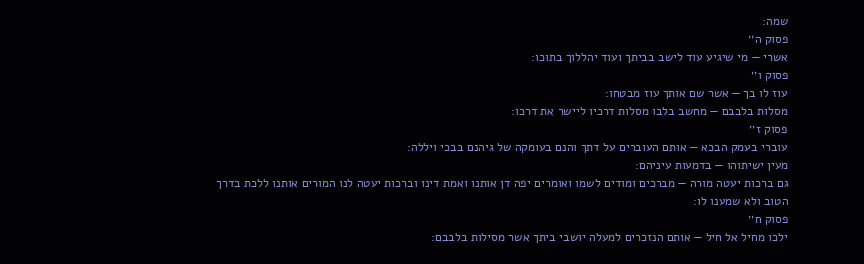שמה:
פסוק ה׳׳
אשרי — מי שיגיע עוד לישב בביתך ועוד יהללוך בתוכו:
פסוק ו׳׳
עוז לו בך — אשר שם אותך עוז מבטחו:
מסלות בלבבם — מחשב בלבו מסלות דרכיו ליישר את דרכו:
פסוק ז׳׳
עוברי בעמק הבכא — אותם העוברים על דתך והנם בעומקה של גיהנם בבכי ויללה:
מעין ישיתוהו — בדמעות עיניהם:
גם ברכות יעטה מורה — מברכים ומודים לשמו ואומרים יפה דן אותנו ואמת דינו וברכות יעטה לנו המורים אותנו ללכת בדרך הטוב ולא שמענו לו:
פסוק ח׳׳
ילכו מחיל אל חיל — אותם הנזכרים למעלה יושבי ביתך אשר מסילות בלבבם: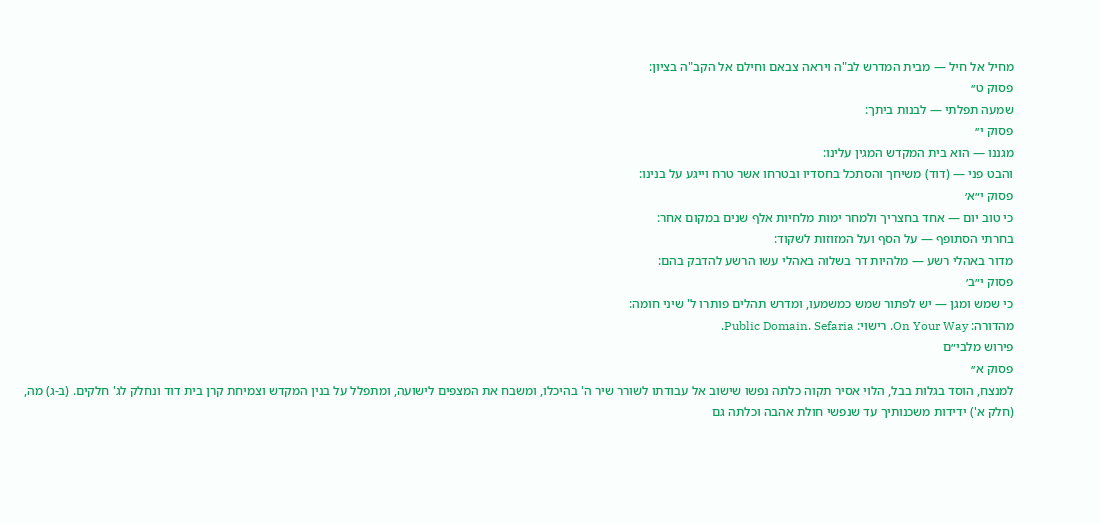מחיל אל חיל — מבית המדרש לב"ה ויראה צבאם וחילם אל הקב"ה בציון:
פסוק ט׳׳
שמעה תפלתי — לבנות ביתך:
פסוק י׳׳
מגננו — הוא בית המקדש המגין עלינו:
והבט פני — (דוד) משיחך והסתכל בחסדיו ובטרחו אשר טרח וייגע על בנינו:
פסוק י״א׳
כי טוב יום — אחד בחצריך ולמחר ימות מלחיות אלף שנים במקום אחר:
בחרתי הסתופף — על הסף ועל המזוזות לשקוד:
מדור באהלי רשע — מלהיות דר בשלוה באהלי עשו הרשע להדבק בהם:
פסוק י״ב׳
כי שמש ומגן — יש לפתור שמש כמשמעו, ומדרש תהלים פותרו ל' שיני חומה:
מהדורה: On Your Way. רישוי: Public Domain. Sefaria.
פירוש מלבי״ם
פסוק א׳׳
למנצח, הוסד בגלות בבל, הלוי אסיר תקוה כלתה נפשו שישוב אל עבודתו לשורר שיר ה' בהיכלו, ומשבח את המצפים לישועה, ומתפלל על בנין המקדש וצמיחת קרן בית דוד ונחלק לג' חלקים. (ב-ג) מה, (חלק א') ידידות משכנותיך עד שנפשי חולת אהבה וכלתה גם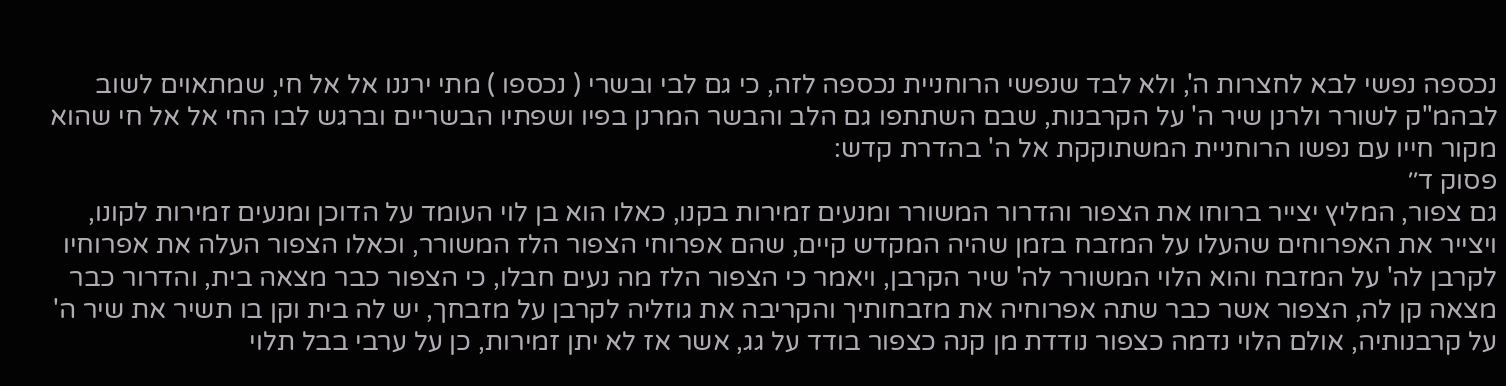נכספה נפשי לבא לחצרות ה', ולא לבד שנפשי הרוחניית נכספה לזה, כי גם לבי ובשרי ( נכספו ) מתי ירננו אל אל חי, שמתאוים לשוב לבהמ"ק לשורר ולרנן שיר ה' על הקרבנות, שבם השתתפו גם הלב והבשר המרנן בפיו ושפתיו הבשריים וברגש לבו החי אל אל חי שהוא מקור חייו עם נפשו הרוחניית המשתוקקת אל ה' בהדרת קדש:
פסוק ד׳׳
גם צפור, המליץ יצייר ברוחו את הצפור והדרור המשורר ומנעים זמירות בקנו, כאלו הוא בן לוי העומד על הדוכן ומנעים זמירות לקונו, ויצייר את האפרוחים שהעלו על המזבח בזמן שהיה המקדש קיים, שהם אפרוחי הצפור הלז המשורר, וכאלו הצפור העלה את אפרוחיו לקרבן לה' על המזבח והוא הלוי המשורר לה' שיר הקרבן, ויאמר כי הצפור הלז מה נעים חבלו, כי הצפור כבר מצאה בית, והדרור כבר מצאה קן לה, הצפור אשר כבר שתה אפרוחיה את מזבחותיך והקריבה את גוזליה לקרבן על מזבחך, יש לה בית וקן בו תשיר את שיר ה' על קרבנותיה, אולם הלוי נדמה כצפור נודדת מן קנה כצפור בודד על גג, אשר אז לא יתן זמירות, כן על ערבי בבל תלוי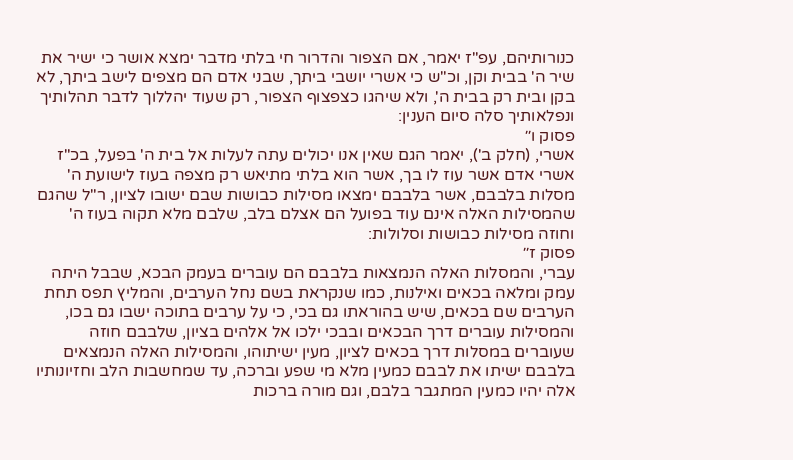כנורותיהם, עפ"ז יאמר, אם הצפור והדרור חי בלתי מדבר ימצא אושר כי ישיר את שיר ה' בבית וקן, וכ"ש כי אשרי יושבי ביתך, שבני אדם הם מצפים לישב ביתך, לא בקן ובית רק בבית ה', ולא שיהגו כצפצוף הצפור, רק שעוד יהללוך לדבר תהלותיך ונפלאותיך סלה סיום הענין:
פסוק ו׳׳
אשרי, (חלק ב'), יאמר הגם שאין אנו יכולים עתה לעלות אל בית ה' בפעל, בכ"ז אשרי אדם אשר עוז לו בך, אשר הוא בלתי מתיאש רק מצפה בעוז לישועת ה' מסלות בלבבם, אשר בלבבם ימצאו מסילות כבושות שבם ישובו לציון, ר"ל שהגם שהמסילות האלה אינם עוד בפועל הם אצלם בלב, שלבם מלא תקוה בעוז ה' וחוזה מסילות כבושות וסלולות:
פסוק ז׳׳
עברי, והמסלות האלה הנמצאות בלבבם הם עוברים בעמק הבכא, שבבל היתה עמק ומלאה בכאים ואילנות, כמו שנקראת בשם נחל הערבים, והמליץ תפס תחת הערבים שם בכאים, שיש בהוראתו גם בכי, כי על ערבים בתוכה ישבו גם בכו, והמסילות עוברים דרך הבכאים ובבכי ילכו אל אלהים בציון, שלבבם חוזה שעוברים במסלות דרך בכאים לציון, מעין ישיתוהו, והמסילות האלה הנמצאים בלבבם ישיתו את לבבם כמעין מלא מי שפע וברכה, עד שמחשבות הלב וחזיונותיו אלה יהיו כמעין המתגבר בלבם, וגם מורה ברכות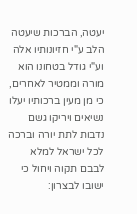יעטה, הברכות שיעטה הלב ע"י חזיונותיו אלה וע"י גודל בטחונו הוא מורה וממטיר לאחרים, כי מן מעין ברכותיו יעלו נשיאים ויריקו גשם נדבות לתת יורה וברכה לכל ישראל למלא לבבם תקוה ויחול כי ישובו לבצרון: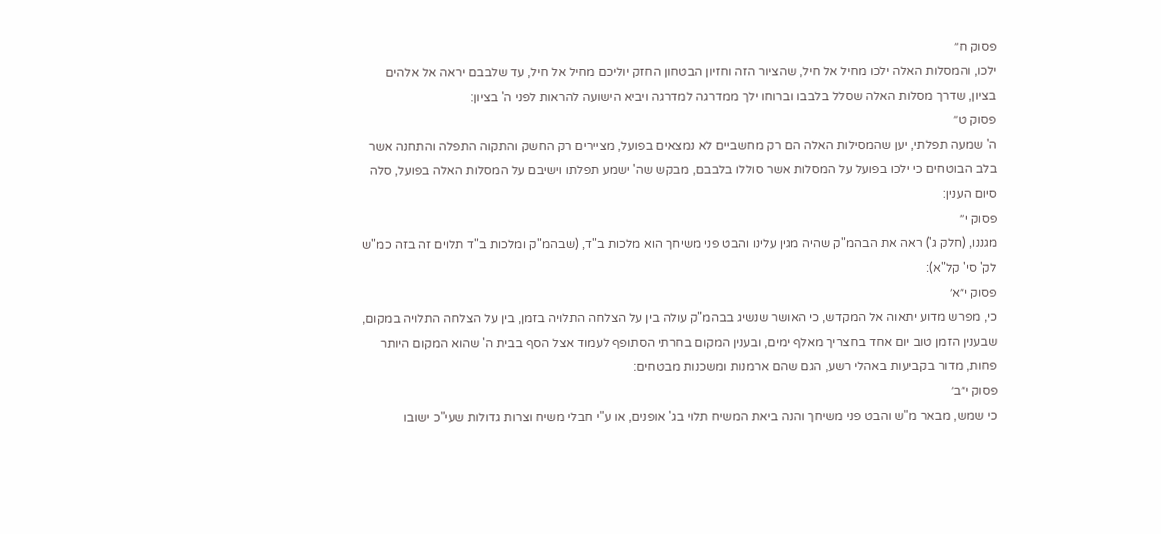פסוק ח׳׳
ילכו, והמסלות האלה ילכו מחיל אל חיל, שהציור הזה וחזיון הבטחון החזק יוליכם מחיל אל חיל, עד שלבבם יראה אל אלהים בציון, שדרך מסלות האלה שסלל בלבבו וברוחו ילך ממדרגה למדרגה ויביא הישועה להראות לפני ה' בציון:
פסוק ט׳׳
ה' שמעה תפלתי, יען שהמסילות האלה הם רק מחשביים לא נמצאים בפועל, מציירים רק החשק והתקוה התפלה והתחנה אשר בלב הבוטחים כי ילכו בפועל על המסלות אשר סוללו בלבבם, מבקש שה' ישמע תפלתו וישיבם על המסלות האלה בפועל, סלה סיום הענין:
פסוק י׳׳
מגננו, (חלק ג') ראה את הבהמ"ק שהיה מגין עלינו והבט פני משיחך הוא מלכות ב"ד, (שבהמ"ק ומלכות ב"ד תלוים זה בזה כמ"ש לק' סי' קל"א):
פסוק י״א׳
כי, מפרש מדוע יתאוה אל המקדש, כי האושר שנשיג בבהמ"ק עולה בין על הצלחה התלויה בזמן, בין על הצלחה התלויה במקום, שבענין הזמן טוב יום אחד בחצריך מאלף ימים, ובענין המקום בחרתי הסתופף לעמוד אצל הסף בבית ה' שהוא המקום היותר פחות, מדור בקביעות באהלי רשע, הגם שהם ארמנות ומשכנות מבטחים:
פסוק י״ב׳
כי שמש, מבאר מ"ש והבט פני משיחך והנה ביאת המשיח תלוי בג' אופנים, או ע"י חבלי משיח וצרות גדולות שעי"כ ישובו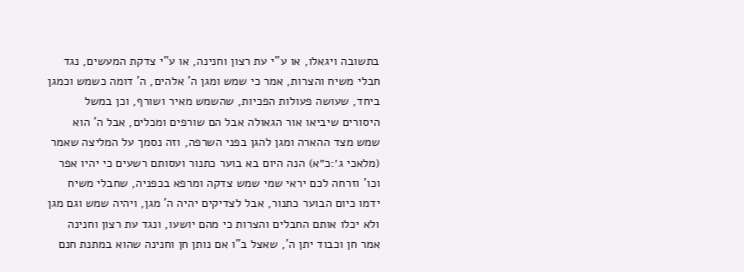בתשובה ויגאלו, או ע"י עת רצון וחנינה, או ע"י צדקת המעשים, נגד חבלי משיח והצרות, אמר כי שמש ומגן ה' אלהים, ה' דומה כשמש וכמגן ביחד, שעושה פעולות הפכיות, שהשמש מאיר ושורף, וכן במשל היסורים שיביאו אור הגאולה אבל הם שורפים ומכלים, אבל ה' הוא שמש מצד ההארה ומגן להגן בפני השרפה, וזה נסמך על המליצה שאמר (מלאכי ג׳:כ״א) הנה היום בא בוער כתנור ועסותם רשעים כי יהיו אפר וכו' וזרחה לכם יראי שמי שמש צדקה ומרפא בכפניה, שחבלי משיח ידמו כיום הבוער כתנור, אבל לצדיקים יהיה ה' מגן, ויהיה שמש וגם מגן ולא יכלו אותם החבלים והצרות כי מהם יושעו, ונגד עת רצון וחנינה אמר חן וכבוד יתן ה', שאצל ב"ו אם נותן חן וחנינה שהוא במתנת חנם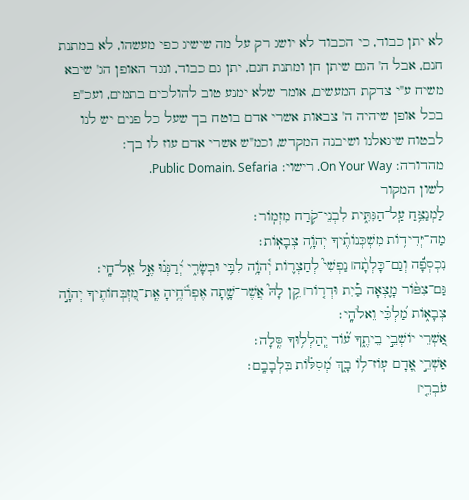לא יתן כבוד, כי הכבוד לא יושג רק על מה שישיג כפי מעשהו, לא במתנת חנם, אבל ה' הגם שיתן חן ומתנת חנם, יתן גם כבוד, ונגד האופן הג' שיבא משיח ע"י צדקת המעשים, אומר שלא ימנע טוב להולכים בתמים, ועכ"פ בכל אופן שיהיה ה' צבאות אשרי אדם בוטח בך שעל כל פנים יש לנו לבטוח שיגאלנו ושיבנה המקדש, וכמ"ש אשרי אדם עוז לו בך:
מהדורה: On Your Way. רישוי: Public Domain. Sefaria.
לשון המקור
לַמְנַצֵּ֥חַ עַֽל־הַגִּתִּ֑ית לִבְנֵי־קֹ֥רַח מִזְמֽוֹר׃
מַה־יְּדִיד֥וֹת מִשְׁכְּנוֹתֶ֗יךָ יְהֹוָ֥ה צְבָאֽוֹת׃
נִכְסְפָ֬ה וְגַם־כָּלְתָ֨ה׀ נַפְשִׁי֮ לְחַצְר֢וֹת יְ֫הֹוָ֥ה לִבִּ֥י וּבְשָׂרִ֑י יְ֝רַנְּנ֗וּ אֶ֣ל אֵֽל־חָֽי׃
גַּם־צִפּ֨וֹר מָ֪צְאָה בַ֡יִת וּדְר֤וֹר׀ קֵ֥ן לָהּ֮ אֲשֶׁר־שָׁ֢תָה אֶפְרֹ֫חֶ֥יהָ אֶֽת־מִ֭זְבְּחוֹתֶיךָ יְהֹוָ֣ה צְבָא֑וֹת מַ֝לְכִּ֗י וֵאלֹהָֽי׃
אַ֭שְׁרֵי יוֹשְׁבֵ֣י בֵיתֶ֑ךָ ע֝֗וֹד יְֽהַלְל֥וּךָ סֶּֽלָה׃
אַשְׁרֵ֣י אָ֭דָם עֽוֹז־ל֥וֹ בָ֑ךְ מְ֝סִלּ֗וֹת בִּלְבָבָֽם׃
עֹבְרֵ֤י׀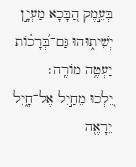בְּעֵ֣מֶק הַ֭בָּכָא מַעְיָ֣ן יְשִׁית֑וּהוּ גַּם־בְּ֝רָכ֗וֹת יַעְטֶ֥ה מוֹרֶֽה׃
יֵ֭לְכוּ מֵחַ֣יִל אֶל־חָ֑יִל יֵרָאֶ֖ה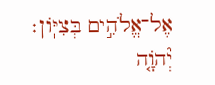אֶל־אֱלֹהִ֣ים בְּצִיּֽוֹן׃
יְ֘הֹוָ֤ה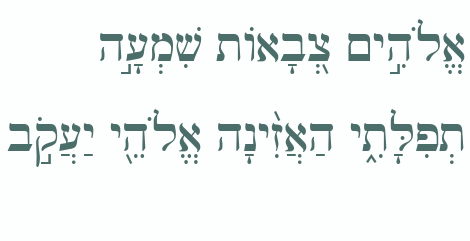אֱלֹהִ֣ים צְ֭בָאוֹת שִׁמְעָ֣ה תְפִלָּתִ֑י הַאֲזִ֨ינָה אֱלֹהֵ֖י יַעֲקֹ֣ב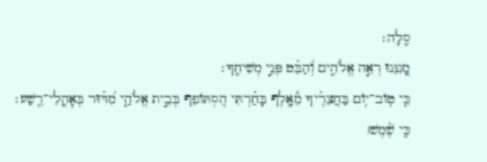סֶֽלָה׃
מָ֭גִנֵּנוּ רְאֵ֣ה אֱלֹהִ֑ים וְ֝הַבֵּ֗ט פְּנֵ֣י מְשִׁיחֶֽךָ׃
כִּ֤י טֽוֹב־י֥וֹם בַּחֲצֵרֶ֗יךָ מֵ֫אָ֥לֶף בָּחַ֗רְתִּי הִ֭סְתּוֹפֵף בְּבֵ֣ית אֱלֹהַ֑י מִ֝דּ֗וּר בְּאׇהֳלֵי־רֶֽשַׁע׃
כִּ֤י שֶׁ֨מֶשׁ׀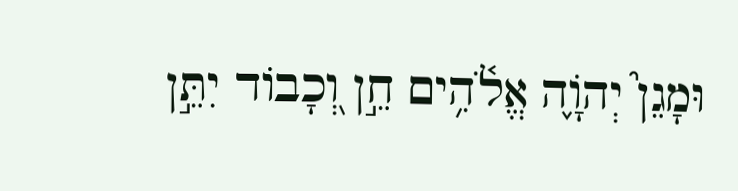וּמָגֵן֮ יְהֹוָ֢ה אֱלֹ֫הִ֥ים חֵ֣ן וְ֭כָבוֹד יִתֵּ֣ן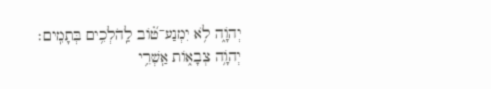יְהֹוָ֑ה לֹ֥א יִמְנַע־ט֝֗וֹב לַֽהֹלְכִ֥ים בְּתָמִֽים׃
יְהֹוָ֥ה צְבָא֑וֹת אַֽשְׁרֵ֥י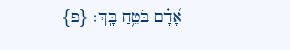אָ֝דָ֗ם בֹּטֵ֥חַ בָּֽךְ׃ {פ}